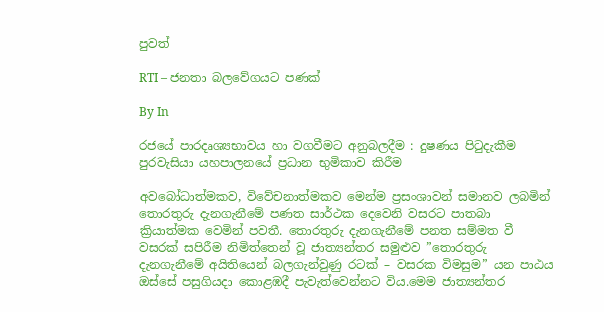පුවත්

RTI – ජනතා බලවේගයට පණක්

By In

රජයේ පාරදෘශ්‍යභාවය හා වගවීමට අනුබලදීම : දුෂණය පිටුදැකීම පුරවැසියා යහපාලනයේ ප්‍රධාන භුමිකාව කිරීම

අවබෝධාත්මකව, විවේචනාත්මකව මෙන්ම ප්‍රසංශාවන් සමානව ලබමින් තොරතුරු දැනගැනීමේ පණත සාර්ථක දෙවෙනි වසරට පාතබා ක්‍රියාත්මක වෙමින් පවතී. තොරතුරු දැනගැනීමේ පනත සම්මත වී වසරක් සපිරීම නිමිත්තෙන් වූ ජාත්‍යන්තර සමුළුව ”තොරතුරු දැනගැනීමේ අයිතියෙන් බලගැන්වුණු රටක් – වසරක විමසුම” යන පාඨය ඔස්සේ පසුගියදා කොළඹදී පැවැත්වෙන්නට විය.මෙම ජාත්‍යන්තර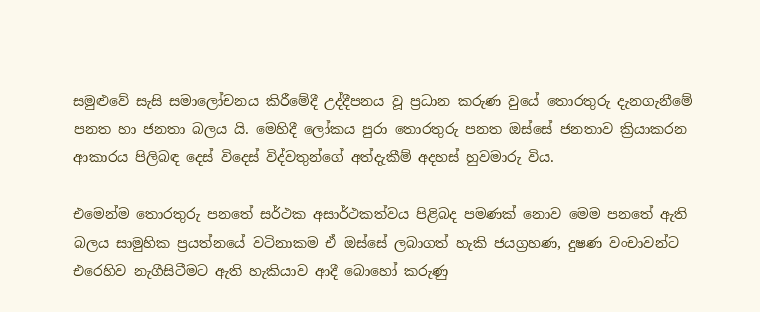සමුළුවේ සැසි සමාලෝචනය කිරීමේදී උද්දීපනය වූ ප්‍රධාන කරුණ වුයේ තොරතුරු දැනගැනීමේ පනත හා ජනතා බලය යි. මෙහිදී ලෝකය පුරා තොරතුරු පනත ඔස්සේ ජනතාව ක්‍රියාකරන ආකාරය පිලිබඳ දෙස් විදෙස් විද්වතුන්ගේ අත්දැකීම් අදහස් හුවමාරු විය.

එමෙන්ම තොරතුරු පනතේ සර්ථක අසාර්ථකත්වය පිළිබද පමණක් නොව මෙම පනතේ ඇති බලය සාමුහික ප්‍රයත්නයේ වටිනාකම ඒ ඔස්සේ ලබාගත් හැකි ජයග්‍රහණ, දුෂණ වංචාවන්ට එරෙහිව නැගීසිටීමට ඇති හැකියාව ආදී බොහෝ කරුණු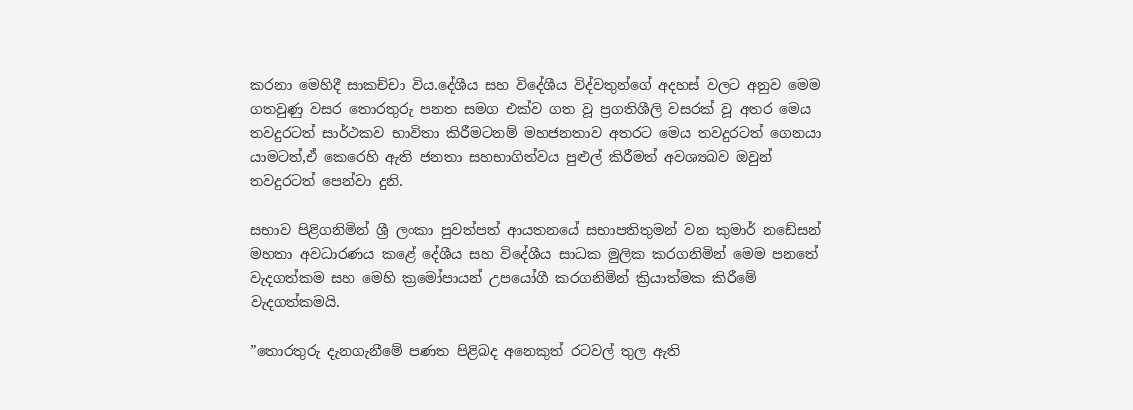කරනා මෙහිදී සාකච්චා විය.දේශීය සහ විදේශීය විද්වතුන්ගේ අදහස් වලට අනුව මෙම ගතවුණු වසර තොරතුරු පනත සමග එක්ව ගත වූ ප්‍රගතිශීලි වසරක් වූ අතර මෙය තවදුරටත් සාර්ථකව භාවිතා කිරීමටනම් මහජනතාව අතරට මෙය තවදුරටත් ගෙනයා යාමටත්,ඒ කෙරෙහි ඇති ජනතා සහභාගිත්වය පුළුල් කිරීමත් අවශ්‍යබව ඔවුන් තවදුරටත් පෙන්වා දුනි.

සභාව පිළිගනිමින් ශ්‍රී ලංකා පුවත්පත් ආයතනයේ සභාපතිතුමන් වන කුමාර් නඩේසන් මහතා අවධාරණය කළේ දේශීය සහ විදේශීය සාධක මුලික කරගනිමින් මෙම පනතේ වැදගත්කම සහ මෙහි ක්‍රමෝපායන් උපයෝගී කරගනිමින් ක්‍රියාත්මක කිරීමේ වැදගත්කමයි.

”තොරතුරු දැනගැනීමේ පණත පිළිබද අනෙකුත් රටවල් තුල ඇති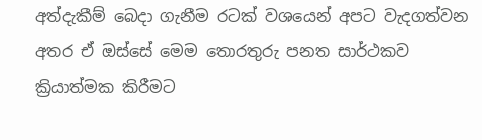අත්දැකීම් බෙදා ගැනීම රටක් වශයෙන් අපට වැදගත්වන අතර ඒ ඔස්සේ මෙම තොරතුරු පනත සාර්ථකව ක්‍රියාත්මක කිරීමට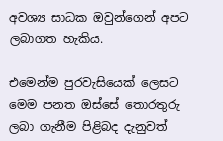අවශ්‍ය සාධක ඔවුන්ගෙන් අපට ලබාගත හැකිය.

එමෙන්ම පුරවැසියෙක් ලෙසට මෙම පනත ඔස්සේ තොරතුරු ලබා ගැනීම පිළිබද දැනුවත්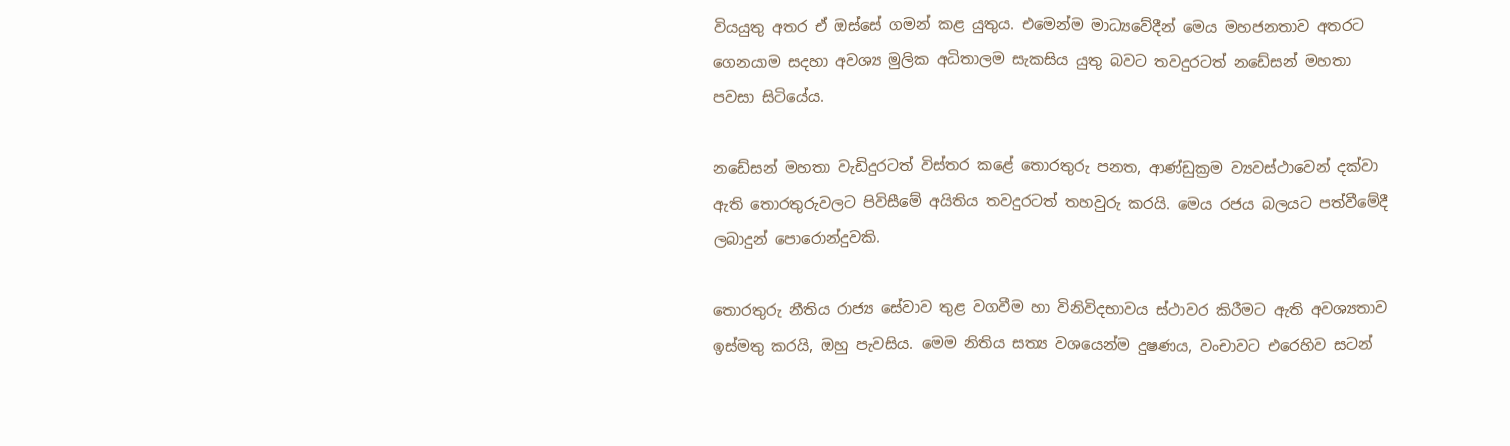වියයුතු අතර ඒ ඔස්සේ ගමන් කළ යුතුය. එමෙන්ම මාධ්‍යවේදීන් මෙය මහජනතාව අතරට ගෙනයාම සදහා අවශ්‍ය මුලික අධිතාලම සැකසිය යුතු බවට තවදුරටත් නඩේසන් මහතා පවසා සිටියේය.

නඩේසන් මහතා වැඩිදුරටත් විස්තර කළේ තොරතුරු පනත, ආණ්ඩුක්‍රම ව්‍යවස්ථාවෙන් දක්වා ඇති තොරතුරුවලට පිවිසීමේ අයිතිය තවදුරටත් තහවුරු කරයි. මෙය රජය බලයට පත්වීමේදී ලබාදුන් පොරොන්දුවකි.

තොරතුරු නීතිය රාජ්‍ය සේවාව තුළ වගවීම හා විනිවිදභාවය ස්ථාවර කිරීමට ඇති අවශ්‍යතාව ඉස්මතු කරයි, ඔහු පැවසිය. මෙම නිතිය සත්‍ය වශයෙන්ම දුෂණය, වංචාවට එරෙහිව සටන්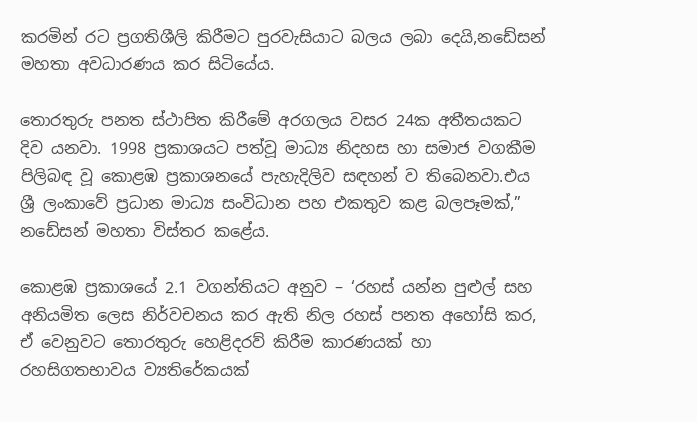කරමින් රට ප්‍රගතිශීලි කිරීමට පුරවැසියාට බලය ලබා දෙයි,නඩේසන් මහතා අවධාරණය කර සිටියේය.

තොරතුරු පනත ස්ථාපිත කිරීමේ අරගලය වසර 24ක අතීතයකට දිව යනවා. 1998 ප්‍රකාශයට පත්වූ මාධ්‍ය නිදහස හා සමාජ වගකීම පිලිබඳ වූ කොළඹ ප්‍රකාශනයේ පැහැදිලිව සඳහන් ව තිබෙනවා.එය ශ්‍රී ලංකාවේ ප්‍රධාන මාධ්‍ය සංවිධාන පහ එකතුව කළ බලපෑමක්,” නඩේසන් මහතා විස්තර කළේය.

කොළඹ ප්‍රකාශයේ 2.1 වගන්තියට අනුව – ‘රහස් යන්න පුළුල් සහ අනියමිත ලෙස නිර්වචනය කර ඇති නිල රහස් පනත අහෝසි කර, ඒ වෙනුවට තොරතුරු හෙළිදරව් කිරීම කාරණයක් හා රහසිගතභාවය ව්‍යතිරේකයක්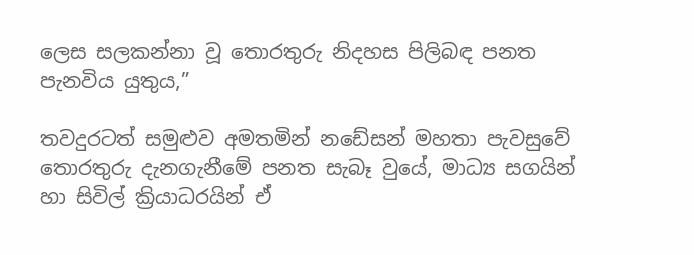ලෙස සලකන්නා වූ තොරතුරු නිදහස පිලිබඳ පනත පැනවිය යුතුය,”

තවදුරටත් සමුළුව අමතමින් නඩේසන් මහතා පැවසුවේ තොරතුරු දැනගැනීමේ පනත සැබෑ වුයේ, මාධ්‍ය සගයින් හා සිවිල් ක්‍රියාධරයින් ඒ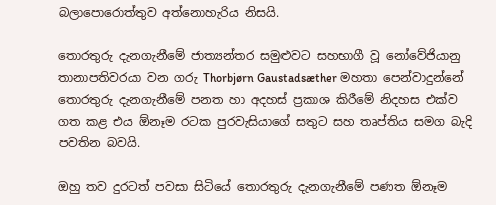බලාපොරොත්තුව අත්නොහැරිය නිසයි.

තොරතුරු දැනගැනීමේ ජාත්‍යන්තර සමුළුවට සහභාගී වූ නෝවේජියානු තානාපතිවරයා වන ගරු Thorbjørn Gaustadsæther මහතා පෙන්වාදුන්නේ තොරතුරු දැනගැනීමේ පනත හා අදහස් ප්‍රකාශ කිරීමේ නිදහස එක්ව ගත කළ එය ඕනෑම රටක පුරවැසියාගේ සතුට සහ තෘප්තිය සමග බැදි පවතින බවයි.

ඔහු තව දුරටත් පවසා සිටියේ තොරතුරු දැනගැනීමේ පණත ඕනෑම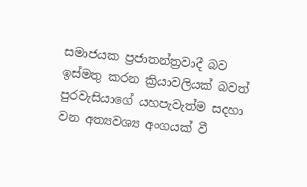සමාජයක ප්‍රජාතන්ත්‍රවාදී බව ඉස්මතු කරන ක්‍රියාවලියක් බවත් පුරවැසියාගේ යහපැවැත්ම සදහා වන අත්‍යවශ්‍ය අංගයක් වී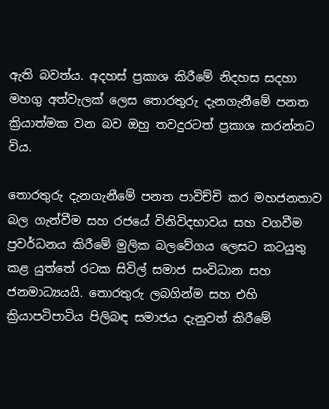ඇති බවත්ය. අදහස් ප්‍රකාශ කිරීමේ නිදහස සදහා මහගු අත්වැලක් ලෙස තොරතුරු දැනගැනීමේ පනත ක්‍රියාත්මක වන බව ඔහු තවදුරටත් ප්‍රකාශ කරන්නට විය.

තොරතුරු දැනගැනීමේ පනත පාවිච්චි කර මහජනතාව බල ගැන්වීම සහ රජයේ විනිවිදභාවය සහ වගවීම ප්‍රවර්ධනය කිරීමේ මුලික බලවේගය ලෙසට කටයුතු කළ යුත්තේ රටක සිවිල් සමාජ සංවිධාන සහ ජනමාධ්‍යයයි. තොරතුරු ලබගින්ම සහ එහි ක්‍රියාපටිපාටිය පිලිබඳ සමාජය දැනුවත් කිරීමේ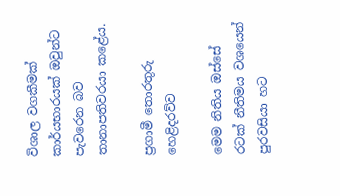විශාල වගකීමක් කාර්යභාරයක් ඔවුන්ට පැවරෙන බව තානාපතිවරයා කළේය.

ප්‍රගාමී තොරතුරු හෙළිදරව්ව

මෙම නිතිය ඔස්සේ රටක් නීතිමය වශයෙන් පුරවසියා හට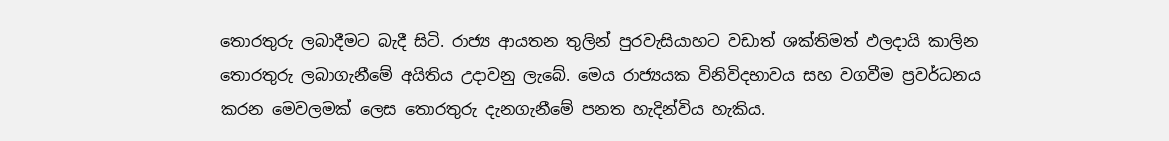තොරතුරු ලබාදීමට බැදී සිටි. රාජ්‍ය ආයතන තුලින් පුරවැසියාහට වඩාත් ශක්තිමත් ඵලදායි කාලින තොරතුරු ලබාගැනීමේ අයිතිය උදාවනු ලැබේ. මෙය රාජ්‍යයක විනිවිදභාවය සහ වගවීම ප්‍රවර්ධනය කරන මෙවලමක් ලෙස තොරතුරු දැනගැනීමේ පනත හැදින්විය හැකිය.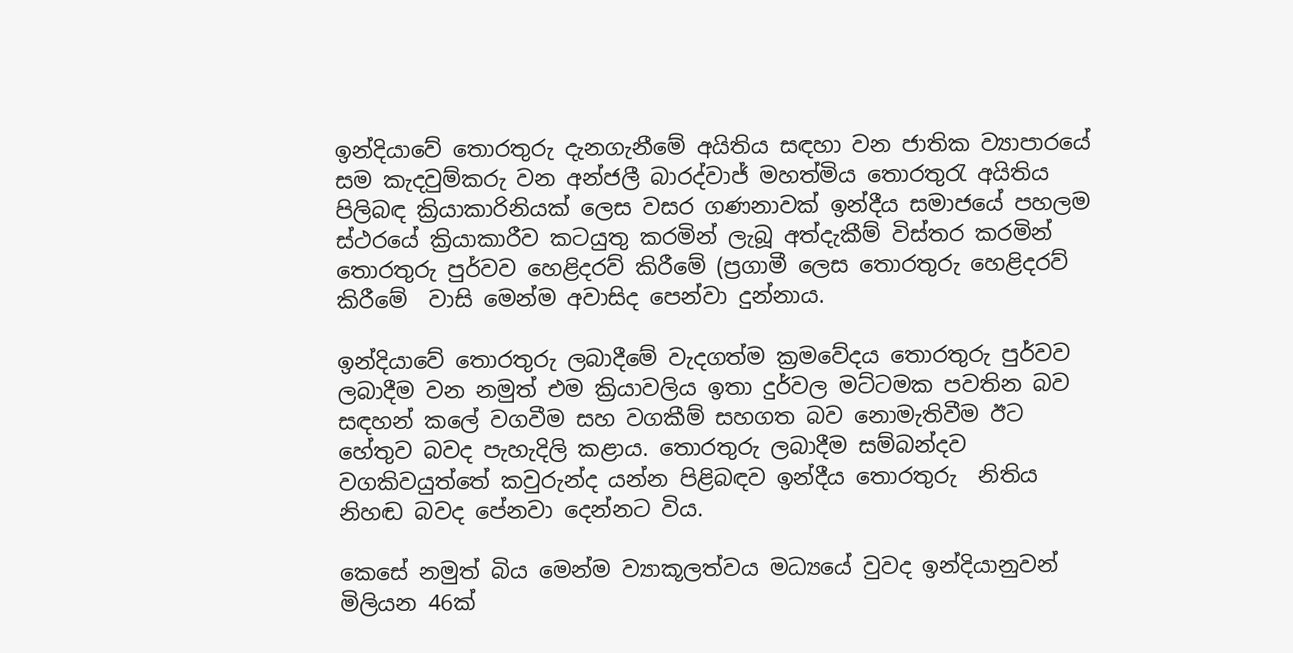ඉන්දියාවේ තොරතුරු දැනගැනීමේ අයිතිය සඳහා වන ජාතික ව්‍යාපාරයේ සම කැදවුම්කරු වන අන්ජලී බාරද්වාජ් මහත්මිය තොරතුරැ අයිතිය පිලිබඳ ක්‍රියාකාරිනියක් ලෙස වසර ගණනාවක් ඉන්දීය සමාජයේ පහලම ස්ථරයේ ක්‍රියාකාරීව කටයුතු කරමින් ලැබූ අත්දැකීම් විස්තර කරමින් තොරතුරු පුර්වව හෙළිදරව් කිරීමේ (ප්‍රගාමී ලෙස තොරතුරු හෙළිදරව් කිරීමේ  වාසි මෙන්ම අවාසිද පෙන්වා දුන්නාය.

ඉන්දියාවේ තොරතුරු ලබාදීමේ වැදගත්ම ක්‍රමවේදය තොරතුරු පුර්වව ලබාදීම වන නමුත් එම ක්‍රියාවලිය ඉතා දුර්වල මට්ටමක පවතින බව සඳහන් කලේ වගවීම සහ වගකීම් සහගත බව නොමැතිවීම ඊට හේතුව බවද පැහැදිලි කළාය. තොරතුරු ලබාදීම සම්බන්දව වගකිවයුත්තේ කවුරුන්ද යන්න පිළිබඳව ඉන්දීය තොරතුරු  නිතිය නිහඬ බවද පේනවා දෙන්නට විය.

කෙසේ නමුත් බිය මෙන්ම ව්‍යාකූලත්වය මධ්‍යයේ වුවද ඉන්දියානුවන් මිලියන 46ක්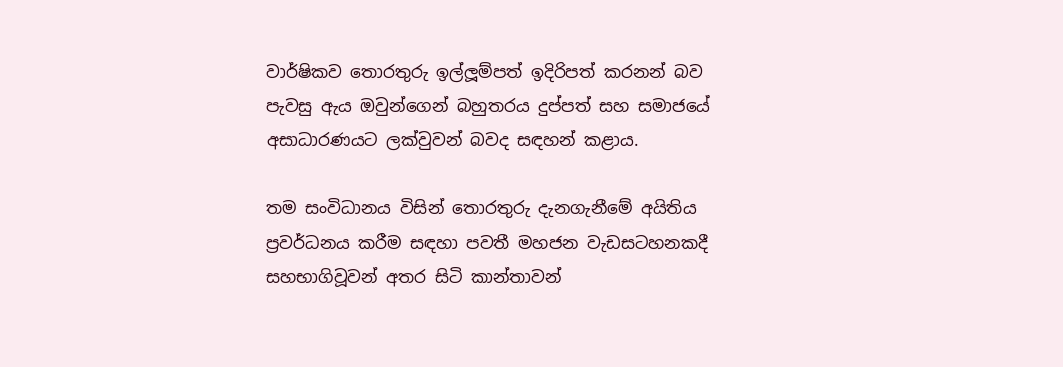වාර්ෂිකව තොරතුරු ඉල්ලූ‍‍ම්පත් ඉදිරිපත් කරනන් බව පැවසු ඇය ඔවුන්ගෙන් බහුතරය දුප්පත් සහ සමාජයේ අසාධාරණයට ලක්වුවන් බවද සඳහන් කළාය.

තම සංවිධානය විසින් තොරතුරු දැනගැනීමේ අයිතිය ප්‍රවර්ධනය කරීම සඳහා පවතී මහජන වැඩසටහනකදී සහභාගිවූවන් අතර සිටි කාන්තාවන්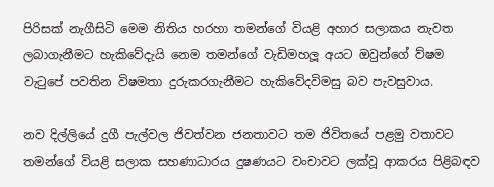පිරිසක් නැගීසිටි මෙම නිතිය හරහා තමන්ගේ වියළි අහාර සලාකය නැවත ලබාගැනීමට හැකිවේදැයි නෙම තමන්ගේ වැඩිමහලූ‍‍ අයට ඔවුන්ගේ ව්ෂම වැටුපේ පවතින විෂමතා දුරුකරගැනීමට හැකිවේදවිමසු බව පැවසුවාය.

නව දිල්ලියේ දුගී පැල්වල ජිවත්වන ජනතාවට තම ජිවිතයේ පළමු වතාවට තමන්ගේ වියළි සලාක සහණාධාරය දුෂණයට වංචාවට ලක්වූ ආකරය පිළිබඳව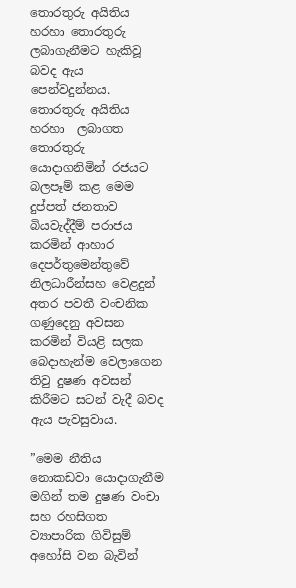තොරතුරු අයිතිය හරහා තොරතුරු ලබාගැනීමට හැකිවූ බවද ඇය පෙන්වදුන්නය. තොරතුරු අයිතිය හරහා  ලබාගත තොරතුරු යොදාගනිමින් රජයට බලපෑම් කළ මෙම දුප්පත් ජනතාව බියවැද්දීම් පරාජය කරමින් ආහාර දෙපර්තුමෙන්තුවේ නිලධාරීන්සහ වෙළදුන් අතර පවතී වංචනික ගණුදෙනු අවසන කරමින් වියළි සලක බෙදාහැන්ම වෙලාගෙන තිවු දුෂණ අවසන් කිරීමට සටන් වැදී බවද ඇය පැවසුවාය.

”මෙම නීතිය නොකඩවා යොදාගැනීම මගින් තම දුෂණ වංචා සහ රහසිගත ව්‍යාපාරික ගිවිසුම් අහෝසි වන බැවින්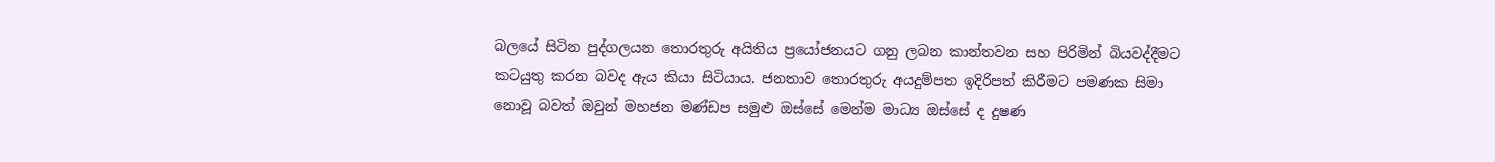බලයේ සිටින පුද්ගලයන තොරතුරු අයිතිය ප්‍රයෝජනයට ගනු ලබන කාන්තවන සහ පිරිමින් බියවද්දීමට කටයුතු කරන බවද ඇය කියා සිටියාය. ජනතාව තොරතුරු අයදුම්පත ඉදිරිපත් කිරීමට පමණක සිමා නොවූ බවත් ඔවුන් මහජන මණ්ඩප සමුළු ඔස්සේ මෙන්ම මාධ්‍ය ඔස්සේ ද දුෂණ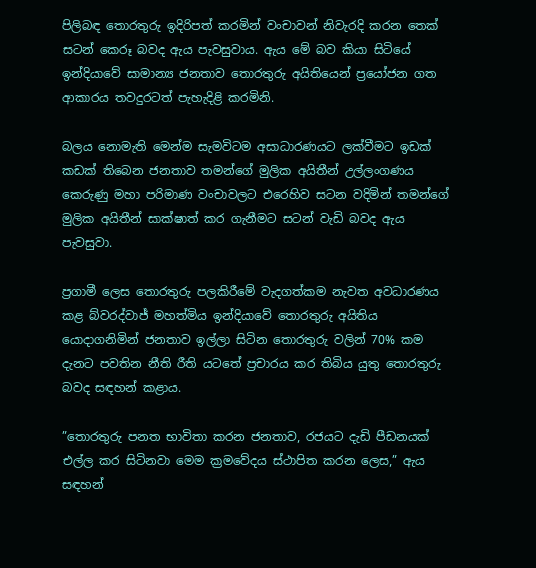පිලිබඳ තොරතුරු ඉදිරිපත් කරමින් වංචාවන් නිවැරදි කරන තෙක් සටන් කෙරූ බවද ඇය පැවසුවාය. ඇය මේ බව කියා සිටියේ ඉන්දියාවේ සාමාන්‍ය ජනතාව තොරතුරු අයිතියෙන් ප්‍රයෝජන ගත ආකාරය තවදුරටත් පැහැදිළි කරමිනි.

බලය නොමැති මෙන්ම සැමවිටම අසාධාරණයට ලක්වීමට ඉඩක් කඩක් තිබෙන ජනතාව තමන්ගේ මුලික අයිතීන් උල්ලංගණය කෙරුණු මහා පරිමාණ වංචාවලට එරෙහිව සටන වදිමින් තමන්ගේ මුලික අයිතීන් සාක්ෂාත් කර ගැනීමට සටන් වැඩි බවද ඇය පැවසුවා.

ප්‍රගාමී ලෙස තොරතුරු පලකිරීමේ වැදගත්කම නැවත අවධාරණය කළ බ්වරද්වාජ් මහත්මිය ඉන්දියාවේ තොරතුරු අයිතිය යොදාගනිමින් ජනතාව ඉල්ලා සිටින තොරතුරු වලින් 70% කම දැනට පවතින නීති රීති යටතේ ප්‍රචාරය කර තිබිය යුතු තොරතුරු බවද සඳහන් කළාය.

”තොරතුරු පනත භාවිතා කරන ජනතාව, රජයට දැඩි පීඩනයක් එල්ල කර සිටිනවා මෙම ක්‍රමවේදය ස්ථාපිත කරන ලෙස,” ඇය සඳහන්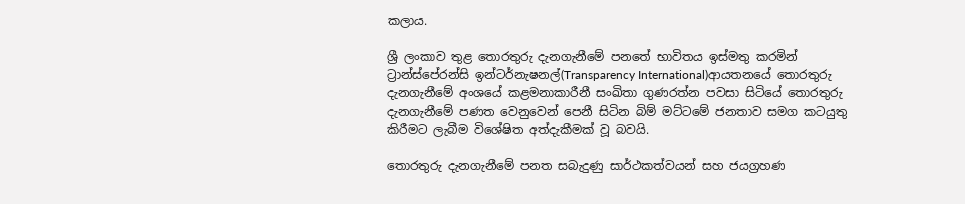කලාය.

ශ්‍රී ලංකාව තුළ තොරතුරු දැනගැනීමේ පනතේ භාවිතය ඉස්මතු කරමින් ට්‍රාන්ස්පේරන්සි ඉන්ටර්නැෂනල්(Transparency International)ආයතනයේ තොරතුරු දැනගැනීමේ අංශයේ කළමනාකාරීනී සංඛිතා ගුණරත්න පවසා සිටියේ තොරතුරු දැනගැනීමේ පණත වෙනුවෙන් පෙනී සිටින බිම් මට්ටමේ ජනතාව සමග කටයුතු කිරීමට ලැබීම විශේෂිත අත්දැකීමක් වූ බවයි.

තොරතුරු දැනගැනීමේ පනත සබැදුණු සාර්ථකත්වයන් සහ ජයග්‍රහණ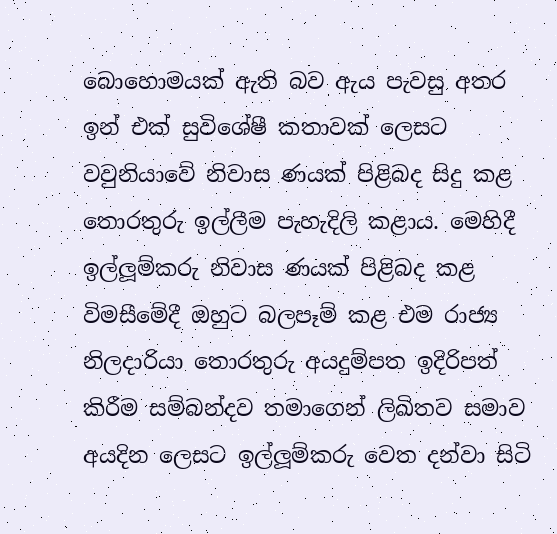බොහොමයක් ඇති බව ඇය පැවසු අතර ඉන් එක් සුවිශේෂී කතාවක් ලෙසට වවුනියාවේ නිවාස ණයක් පිළිබද සිදු කළ තොරතුරු ඉල්ලීම පැහැදිලි කළාය. මෙහිදී ඉල්ලූ‍‍ම්කරු නිවාස ණයක් පිළිබද කළ විමසීමේදී ඔහුට බලපෑම් කළ එම රාජ්‍ය නිලදාරියා තොරතුරු අයදුම්පත ඉදිරිපත් කිරීම සම්බන්දව තමාගෙන් ලිඛිතව සමාව අයදින ලෙසට ඉල්ලූ‍‍ම්කරු වෙත දන්වා සිටි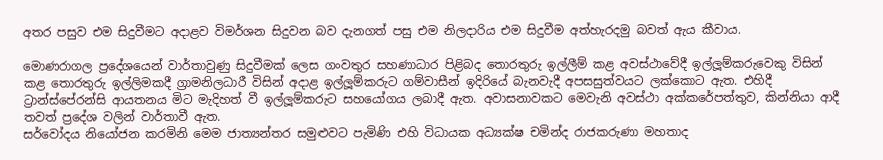අතර පසුව එම සිදුවීමට අදාළව විමර්ශන සිදුවන බව දැනගත් පසු එම නිලදාරිය එම සිදුවීම අත්හැරදමු බවත් ඇය කීවාය.

මොණරාගල ප්‍රදේශයෙන් වාර්තාවුණු සිදුවීමක් ලෙස ගංවතුර සහණාධාර පිළිබද තොරතුරු ඉල්ලීම් කළ අවස්ථාවේදී ඉල්ලූ‍‍ම්කරුවෙකු විසින් කළ තොරතුරු ඉල්ලිමකදී ග්‍රාමනිලධාරී විසින් අදාළ ඉල්ලූ‍‍ම්කරුට ගම්වාසීන් ඉදිරියේ බැනවැදී අපසසුත්වයට ලක්කොට ඇත. එහිදී ට්‍රාන්ස්පේරන්සි ආයතනය මිට මැදිහත් වී ඉල්ලූ‍‍ම්කරුට සහයෝගය ලබාදී ඇත. අවාසනාවකට මෙවැනි අවස්ථා අක්කරේපත්තුව, කින්නියා ආදී තවත් ප්‍රදේශ වලින් වාර්තාවී ඇත.
සර්වෝදය නියෝජන කරමිනි මෙම ජාත්‍යන්තර සමුළුවට පැමිණි එහි විධායක අධ්‍යක්ෂ චමින්ද රාජකරුණා මහතාද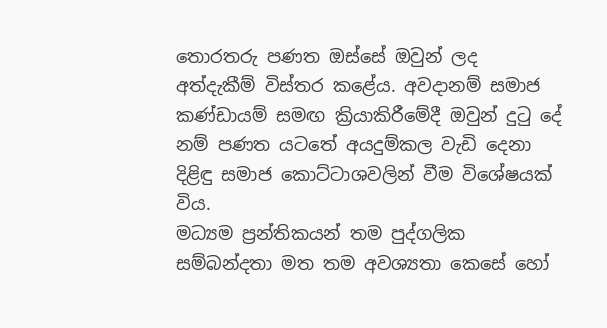තොරතරු පණත ඔස්සේ ඔවුන් ලද අත්දැකීම් විස්තර කළේය. අවදානම් සමාජ කණ්ඩායම් සමඟ ක්‍රියාකිරීමේදී ඔවුන් දුටු දේ නම් පණත යටතේ අයදුම්කල වැඩි දෙනා දිළිඳු සමාජ කොට්ටාශවලින් වීම විශේෂයක් විය.
මධ්‍යම ප්‍රන්තිකයන් තම පුද්ගලික සම්බන්දතා මත තම අවශ්‍යතා කෙසේ හෝ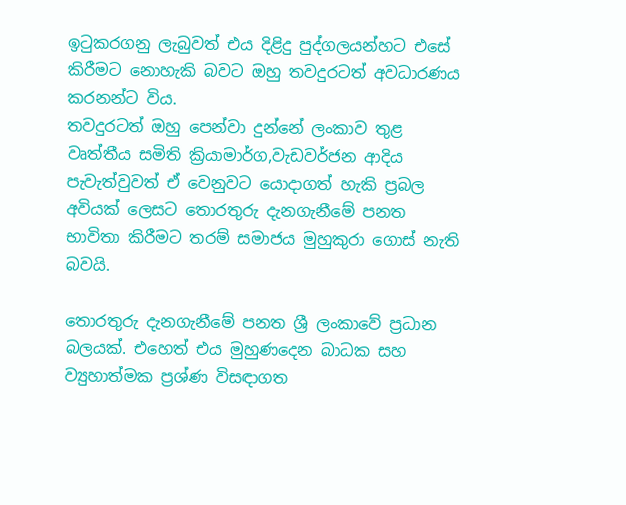ඉටුකරගනු ලැබුවත් එය දිළිදු පුද්ගලයන්හට එසේ කිරීමට නොහැකි බවට ඔහු තවදුරටත් අවධාරණය කරනන්ට විය.
තවදුරටත් ඔහු පෙන්වා දුන්නේ ලංකාව තුළ වෘත්තීය සමිති ක්‍රියාමාර්ග,වැඩවර්ජන ආදිය පැවැත්වුවත් ඒ වෙනුවට යොදාගත් හැකි ප්‍රබල අවියක් ලෙසට තොරතුරු දැනගැනීමේ පනත භාවිතා කිරීමට තරම් සමාජය මුහුකුරා ගොස් නැති බවයි.

තොරතුරු දැනගැනීමේ පනත ශ්‍රී ලංකාවේ ප්‍රධාන බලයක්. එහෙත් එය මුහුණදෙන බාධක සහ ව්‍යුහාත්මක ප්‍රශ්ණ විසඳාගත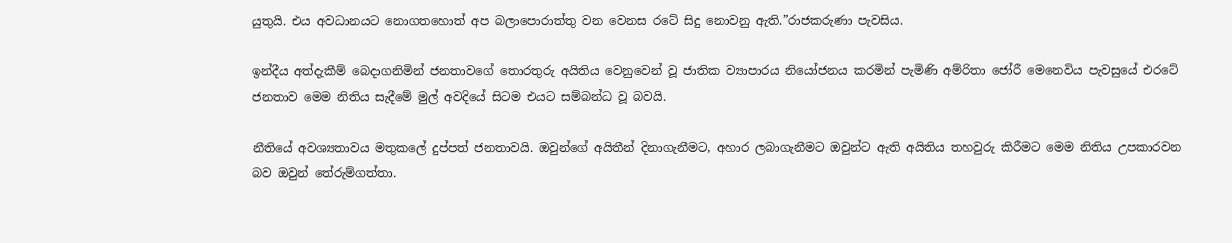යුතුයි. එය අවධානයට නොගතහොත් අප බලාපොරාත්තු වන වෙනස රටේ සිදු නොවනු ඇති.”රාජකරුණා පැවසිය.

ඉන්දීය අත්දැකීම් බෙදාගනිමින් ජනතාවගේ තොරතුරු අයිතිය වෙනුවෙන් වූ ජාතික ව්‍යාපාරය නියෝජනය කරමින් පැමිණි අම්රිතා ජෝරී මෙනෙවිය පැවසුයේ එරටේ ජනතාව මෙම නිතිය සැදීමේ මුල් අවදියේ සිටම එයට සම්බන්ධ වූ බවයි.

නීතියේ අවශ්‍යතාවය මතුකලේ දුප්පත් ජනතාවයි. ඔවුන්ගේ අයිතීන් දිනාගැනීමට, අහාර ලබාගැනීමට ඔවුන්ට ඇති අයිතිය තහවුරු කිරීමට මෙම නිතිය උපකාරවන බව ඔවුන් තේරුම්ගත්තා.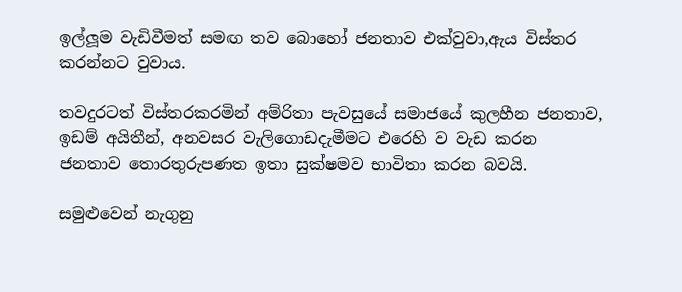ඉල්ලූ‍‍ම වැඩිවීමත් සමඟ තව බොහෝ ජනතාව එක්වුවා,ඇය විස්තර කරන්නට වුවාය.

තවදුරටත් විස්තරකරමින් අම්රිතා පැවසුයේ සමාජයේ කුලහීන ජනතාව, ඉඩම් අයිතීන්, අනවසර වැලිගොඩදැමීමට එරෙහි ව වැඩ කරන ජනතාව තොරතුරුපණත ඉතා සුක්ෂමව භාවිතා කරන බවයි.

සමුළුවෙන් නැගුනු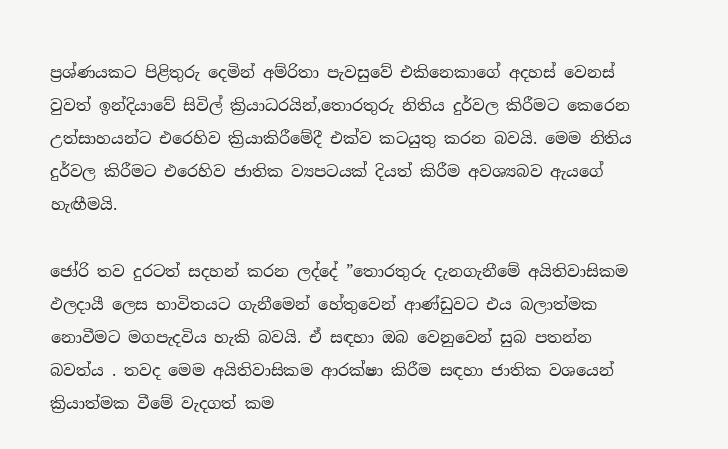ප්‍රශ්ණයකට පිළිතුරු දෙමින් අම්රිතා පැවසුවේ එකිනෙකාගේ අදහස් වෙනස් වුවත් ඉන්දියාවේ සිවිල් ක්‍රියාධරයින්,තොරතුරු නිතිය දුර්වල කිරීමට කෙරෙන උත්සාහයන්ට එරෙහිව ක්‍රියාකිරීමේදී එක්ව කටයුතු කරන බවයි. මෙම නිතිය දුර්වල කිරීමට එරෙහිව ජාතික ව්‍යපටයක් දියත් කිරීම අවශ්‍යබව ඇයගේ හැඟීමයි.

ජෝරි තව දුරටත් සදහන් කරන ලද්දේ ”තොරතුරු දැනගැනීමේ අයිතිවාසිකම ඵලදායී ලෙස භාවිතයට ගැනීමෙන් හේතුවෙන් ආණ්ඩුවට එය බලාත්මක නොවීමට මගපැදවිය හැකි බවයි. ඒ සඳහා ඔබ වෙනුවෙන් සුබ පතන්න බවත්ය . තවද මෙම අයිතිවාසිකම ආරක්ෂා කිරීම සඳහා ජාතික වශයෙන් ක්‍රියාත්මක වීමේ වැදගත් කම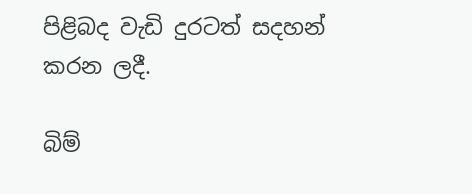පිළිබද වැඩි දුරටත් සදහන් කරන ලදී.

බිම්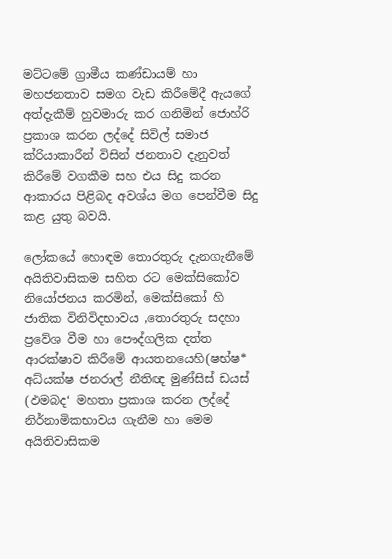මට්ටමේ ග්‍රාමීය කණ්ඩායම් හා මහජනතාව සමග වැඩ කිරීමේදී ඇයගේ අත්දැකීම් හුවමාරු කර ගනිමින් ජොහ්රි ප්‍රකාශ කරන ලද්දේ සිවිල් සමාජ ක්රියාකාරීන් විසින් ජනතාව දැනුවත් කිරීමේ වගකීම සහ එය සිදු කරන ආකාරය පිළිබද අවශ්ය මග පෙන්වීම සිදු කළ යුතු බවයි.

ලෝකයේ හොඳම තොරතුරු දැනගැනීමේ අයිතිවාසිකම සහිත රට මෙක්සිකෝව නියෝජනය කරමින්, මෙක්සිකෝ හි ජාතික විනිවිදභාවය ,තොරතුරු සදහා ප්‍රවේශ වීම හා පෞද්ගලික දත්ත ආරක්ෂාව කිරීමේ ආයතනයෙහි(ෂභ්ෂ* අධ්යක්ෂ ජනරාල් නීතිඥ මුණ්සිස් ඩයස් (ඵමබද‘ මහතා ප්‍රකාශ කරන ලද්දේ නිර්නාමිකභාවය ගැනීම හා මෙම අයිතිවාසිකම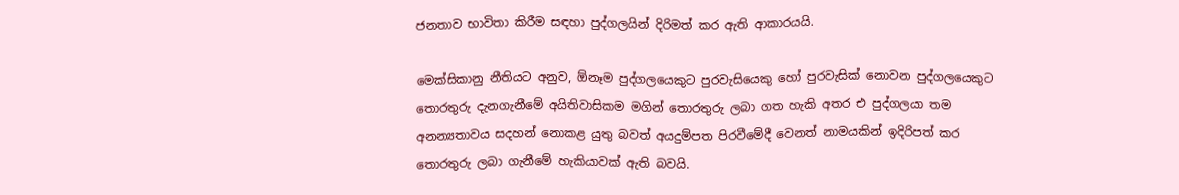ජනතාව භාවිතා කිරීම සඳහා පුද්ගලයින් දිරිමත් කර ඇති ආකාරයයි.

මෙක්සිකානු නීතියට අනුව, ඕනෑම පුද්ගලයෙකුට පුරවැසියෙකු හෝ පුරවැසික් නොවන පුද්ගලයෙකුට තොරතුරු දැනගැනීමේ අයිතිවාසිකම මගින් තොරතුරු ලබා ගත හැකි අතර එ පුද්ගලයා තම අනන්‍යතාවය සදහන් නොකළ යුතු බවත් අයදුම්පත පිරවීමේදී වෙනත් නාමයකින් ඉදිරිපත් කර තොරතුරු ලබා ගැනීමේ හැකියාවක් ඇති බවයි.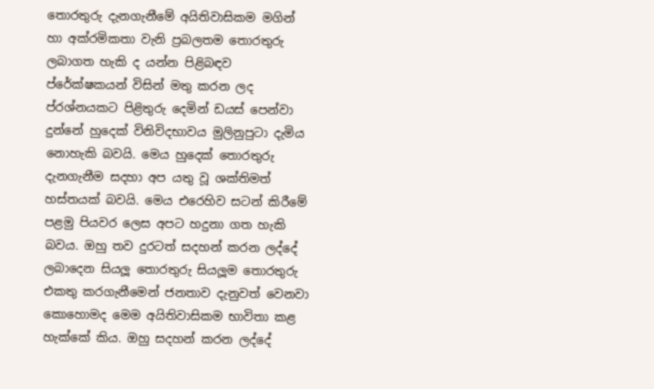තොරතුරු දැනගැනීමේ අයිතිවාසිකම මගින් හා අක්රමිකතා වැනි ප්‍රබලතම තොරතුරු ලබාගත හැකි ද යන්න පිළිබඳව ප්රේක්ෂකයන් විසින් මතු කරන ලද ප්රශ්නයකට පිළිතුරු දෙමින් ඩයස් පෙන්වා දුන්නේ හුදෙක් විනිවිදභාවය මුලිනුපුටා දැමිය නොහැකි බවයි. මෙය හුදෙක් තොරතුරු දැනගැනීම සදහා අප යතු වූ ශක්තිමත් හස්තයක් බවයි. මෙය එරෙහිව සටන් කිරීමේ පළමු පියවර ලෙස අපට හදුනා ගත හැකි බවය. ඔහු තව දුරටත් සදහන් කරන ලද්දේ ලබාදෙන සියලූ‍‍ තොරතුරු සියලූ‍‍ම තොරතුරු එකතු කරගැනීමෙන් ජනතාව දැනුවත් වෙනවා කොහොමද මෙම අයිතිවාසිකම භාවිතා කළ හැක්කේ කිය. ඔහු සදහන් කරන ලද්දේ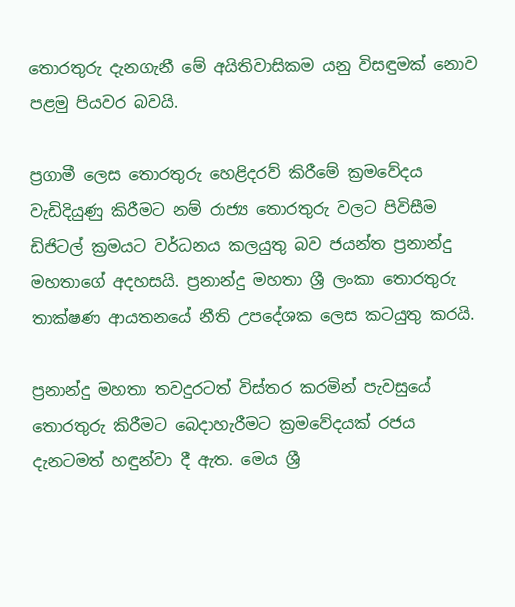තොරතුරු දැනගැනී මේ අයිතිවාසිකම යනු විසඳුමක් නොව පළමු පියවර බවයි.

ප්‍රගාමී ලෙස තොරතුරු හෙළිදරව් කිරීමේ ක්‍රමවේදය වැඩිදියුණු කිරීමට නම් රාජ්‍ය තොරතුරු වලට පිවිසීම ඩිජිටල් ක්‍රමයට වර්ධනය කලයුතු බව ජයන්ත ප්‍රනාන්දු මහතාගේ අදහසයි. ප්‍රනාන්දු මහතා ශ්‍රී ලංකා තොරතුරු තාක්ෂණ ආයතනයේ නීති උපදේශක ලෙස කටයුතු කරයි.

ප්‍රනාන්දු මහතා තවදුරටත් විස්තර කරමින් පැවසුයේ තොරතුරු කිරීමට බෙදාහැරීමට ක්‍රමවේදයක් රජය දැනටමත් හඳුන්වා දී ඇත. මෙය ශ්‍රී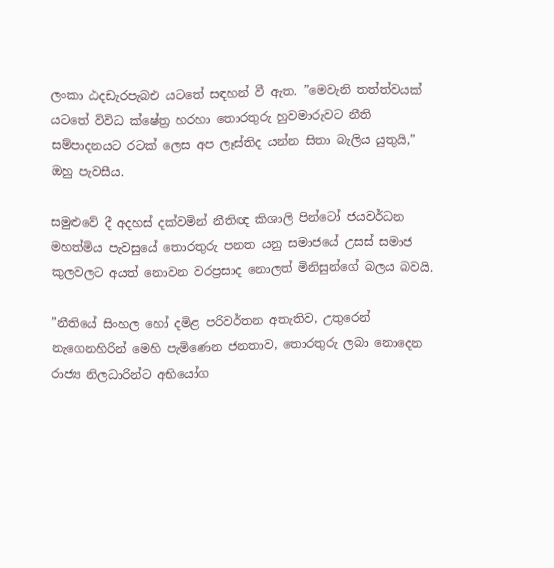ලංකා ඨදඩැරපැබඑ යටතේ සඳහන් වී ඇත. ”මෙවැනි තත්ත්වයක් යටතේ විවිධ ක්ෂේත්‍ර හරහා තොරතුරු හුවමාරුවට නීති සම්පාදනයට රටක් ලෙස අප ලෑස්තිද යන්න සිතා බැලිය යුතුයි,” ඔහු පැවසීය.

සමුළුවේ දී අදහස් දක්වමින් නීතිඥ කිශාලි පින්ටෝ ජයවර්ධන මහත්මිය පැවසුයේ තොරතුරු පනත යනු සමාජයේ උසස් සමාජ කුලවලට අයත් නොවන වරප්‍රසාද නොලත් මිනිසුන්ගේ බලය බවයි.

”නීතියේ සිංහල හෝ දමිළ පරිවර්තන අතැතිව, උතුරෙන් නැගෙනහිරින් මෙහි පැමිණෙන ජනතාව, තොරතුරු ලබා නොදෙන රාජ්‍ය නිලධාරින්ට අභියෝග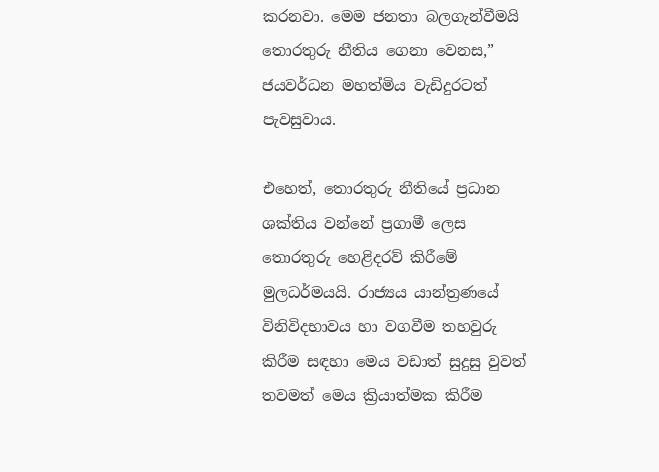කරනවා. මෙම ජනතා බලගැන්වීමයි තොරතුරු නීතිය ගෙනා වෙනස,” ජයවර්ධන මහත්මිය වැඩිදුරටත් පැවසුවාය.

එහෙත්, තොරතුරු නීතියේ ප්‍රධාන ශක්තිය වන්නේ ප්‍රගාමී ලෙස තොරතුරු හෙළිදරව් කිරීමේ මුලධර්මයයි. රාජ්‍යය යාන්ත්‍රණයේ විනිවිදභාවය හා වගවීම තහවුරු කිරීම සඳහා මෙය වඩාත් සුදුසු වුවත් තවමත් මෙය ක්‍රියාත්මක කිරීම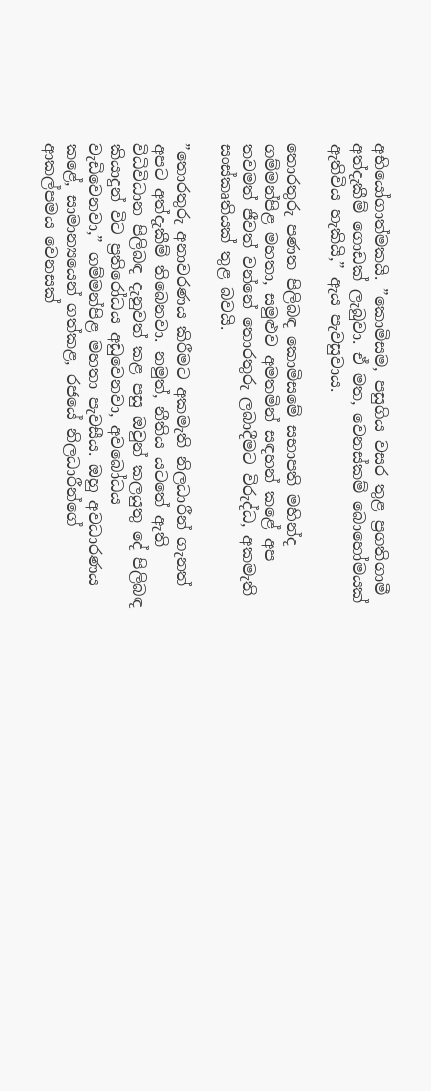අභියෝගාත්මකයි. ”කොමිසම, පසුගිය වසර තුළ ප්‍රගතිගාමී අත්දැකීම් ගොඩක් ලැබුවා. ඒ මත, වෙනස්කම් බොහෝමයක් ඇතිවිය හැකියි,” ඇය පැවසුවාය.

තොරතුරු පණත පිලිබඳ කොමිසමේ සභාපති මහින්ද ගම්මන්පිළ මහතා, සමුළුව අමතමින් සඳහන් කළේ අප තවමත් ජීවත් වන්නේ තොරතුරු ලබාදීමට විරුද්ධ, අකමැති සංස්කෘතියක් තුළ බවයි.

”තොරතුරු අනාවරණය කිරීමට අකමැති නිලධාරීන් ගැනත් අපට අත්දැකීම් තිබෙනවා. නමුත්, නීතිය යටතේ ඇති විධිවිධාන පිලිබඳ දැනුවත් කළ පසු ඔවුන් කලයුතු දේ පිලිබඳ කියාදුන් විට ප්‍රතිරෝධය අඩුවෙනවා, අවබෝධය වැඩිවෙනවා,” ගම්මන්පිළ මහතා පැවසීය. ඔහු අවධාරණය කළේ, සාමාන්‍යයෙන් ගත්කළ, රජයේ නිලධාරීන්ගේ ආකල්පමය වෙනසක්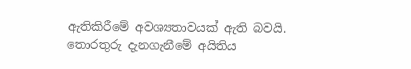ඇතිකිරීමේ අවශ්‍යතාවයක් ඇති බවයි.
තොරතුරු දැනගැනීමේ අයිතිය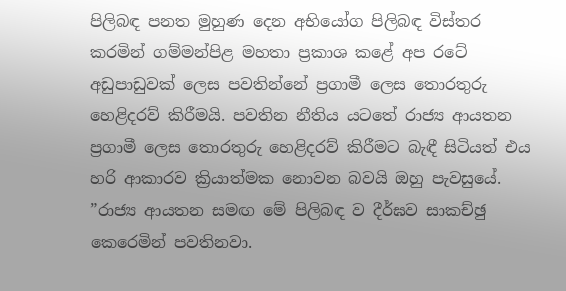පිලිබඳ පනත මුහුණ දෙන අභියෝග පිලිබඳ විස්තර කරමින් ගම්මන්පිළ මහතා ප්‍රකාශ කළේ අප රටේ අඩුපාඩුවක් ලෙස පවතින්නේ ප්‍රගාමී ලෙස තොරතුරු හෙළිදරව් කිරීමයි. පවතින නීතිය යටතේ රාජ්‍ය ආයතන ප්‍රගාමී ලෙස තොරතුරු හෙළිදරව් කිරීමට බැඳී සිටියත් එය හරි ආකාරව ක්‍රියාත්මක නොවන බවයි ඔහු පැවසුයේ. ”රාජ්‍ය ආයතන සමඟ මේ පිලිබඳ ව දීර්ඝව සාකච්ඡු කෙරෙමින් පවතිනවා.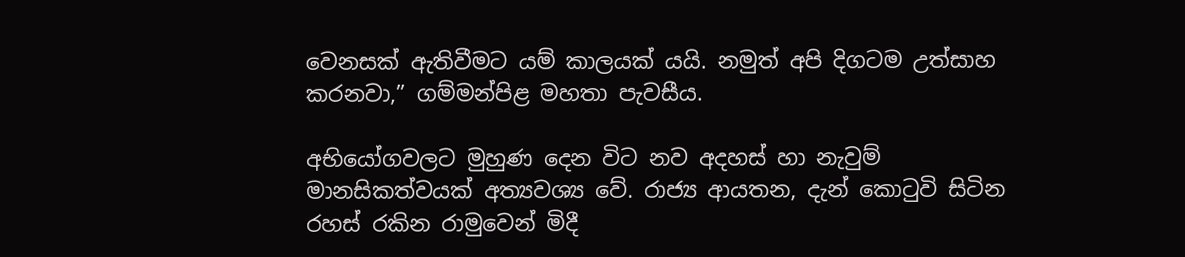වෙනසක් ඇතිවීමට යම් කාලයක් යයි. නමුත් අපි දිගටම උත්සාහ කරනවා,” ගම්මන්පිළ මහතා පැවසීය.

අභියෝගවලට මුහුණ දෙන විට නව අදහස් හා නැවුම් මානසිකත්වයක් අත්‍යවශ්‍ය වේ. රාජ්‍ය ආයතන, දැන් කොටුවි සිටින රහස් රකින රාමුවෙන් මිදී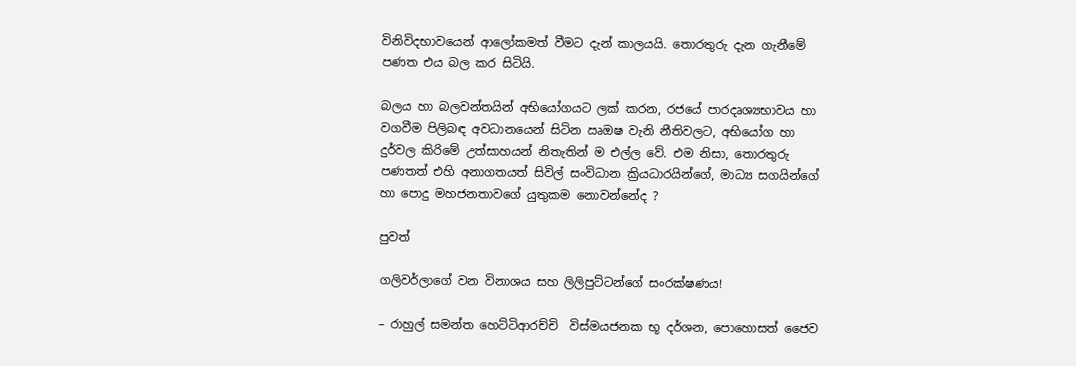විනිවිදභාවයෙන් ආලෝකමත් වීමට දැන් කාලයයි. තොරතුරු දැන ගැනීමේ පණත එය බල කර සිටියි.

බලය හා බලවන්තයින් අභියෝගයට ලක් කරන, රජයේ පාරදෘශ්‍යභාවය හා වගවීම පිලිබඳ අවධානයෙන් සිටින ඍඔෂ වැනි නීතිවලට, අභියෝග හා දුර්වල කිරිමේ උත්සාහයන් නිතැතින් ම එල්ල වේ. එම නිසා, තොරතුරු පණතත් එහි අනාගතයත් සිවිල් සංවිධාන ක්‍රියධාරයින්ගේ, මාධ්‍ය සගයින්ගේ හා පොදු මහජනතාවගේ යුතුකම නොවන්නේද ?

පුවත්

ගලිවර්ලාගේ වන විනාශය සහ ලිලිපුට්ටන්ගේ සංරක්ෂණය!

– රාහුල් සමන්ත හෙට්ටිආරච්චි  විස්මයජනක භූ දර්ශන, පොහොසත් ජෛව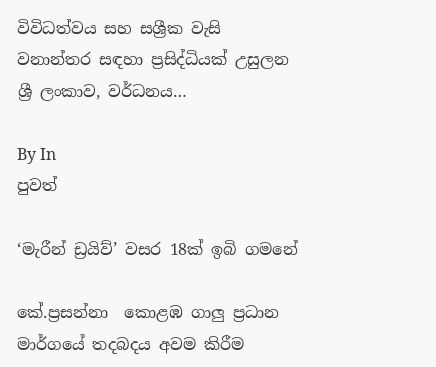විවිධත්වය සහ සශ්‍රීක වැසි වනාන්තර සඳහා ප්‍රසිද්ධියක් උසුලන ශ්‍රී ලංකාව, වර්ධනය…

By In
පුවත්

‘මැරීන් ඩ්‍රයිව්’ වසර 18ක් ඉබි ගමනේ

කේ.ප්‍රසන්නා  කොළඹ ගාලු ප්‍රධාන මාර්ගයේ තදබදය අවම කිරීම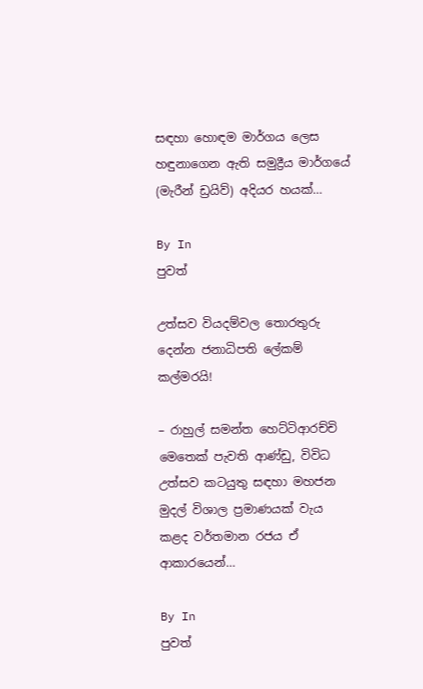සඳහා හොඳම මාර්ගය ලෙස හඳුනාගෙන ඇති සමුද්‍රීය මාර්ගයේ (මැරීන් ඩ්‍රයිව්) අදියර හයක්…

By In
පුවත්

උත්සව වියදම්වල තොරතුරු දෙන්න ජනාධිපති ලේකම් කල්මරයි!

– රාහුල් සමන්ත හෙට්ටිආරච්චි  මෙතෙක් පැවති ආණ්ඩු, විවිධ උත්සව කටයුතු සඳහා මහජන මුදල් විශාල ප්‍රමාණයක් වැය කළද වර්තමාන රජය ඒ ආකාරයෙන්…

By In
පුවත්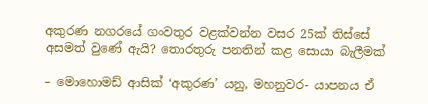අකුරණ නගරයේ ගංවතුර වළක්වන්න වසර 25ක් තිස්සේ අසමත් වුණේ ඇයි? තොරතුරු පනතින් කළ සොයා බැලීමක්

– මොහොමඩ් ආසික් ‘අකුරණ’ යනු, මහනුවර- යාපනය ඒ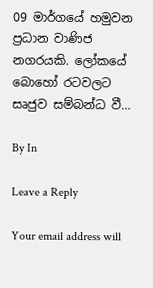09 මාර්ගයේ හමුවන ප්‍රධාන වාණිජ නගරයකි. ලෝකයේ බොහෝ රටවලට සෘජුව සම්බන්ධ වී…

By In

Leave a Reply

Your email address will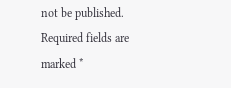not be published. Required fields are marked *